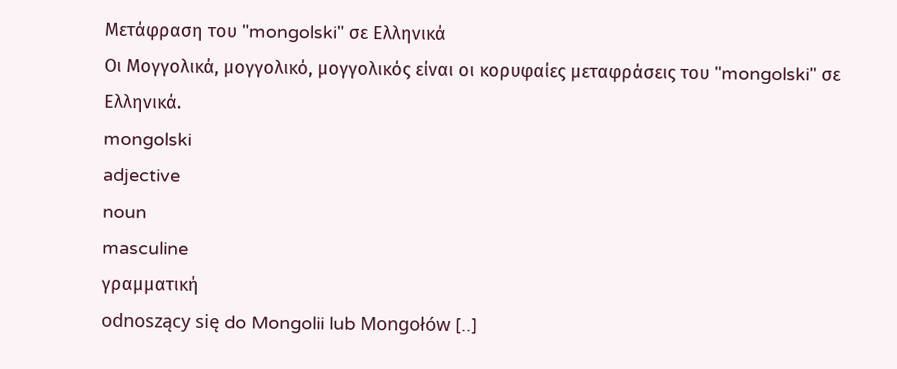Μετάφραση του "mongolski" σε Ελληνικά
Οι Μογγολικά, μογγολικό, μογγολικός είναι οι κορυφαίες μεταφράσεις του "mongolski" σε Ελληνικά.
mongolski
adjective
noun
masculine
γραμματική
odnoszący się do Mongolii lub Mongołów [..]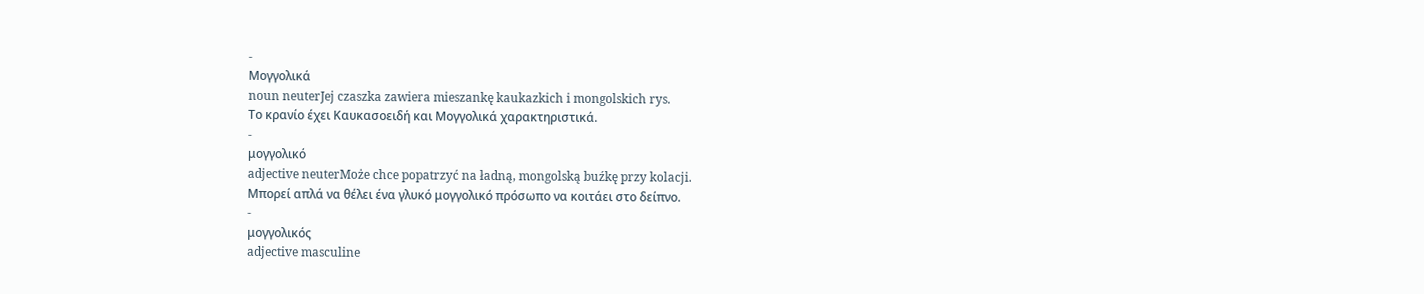-
Μογγολικά
noun neuterJej czaszka zawiera mieszankę kaukazkich i mongolskich rys.
Το κρανίο έχει Καυκασοειδή και Μογγολικά χαρακτηριστικά.
-
μογγολικό
adjective neuterMoże chce popatrzyć na ładną, mongolską buźkę przy kolacji.
Μπορεί απλά να θέλει ένα γλυκό μογγολικό πρόσωπο να κοιτάει στο δείπνο.
-
μογγολικός
adjective masculine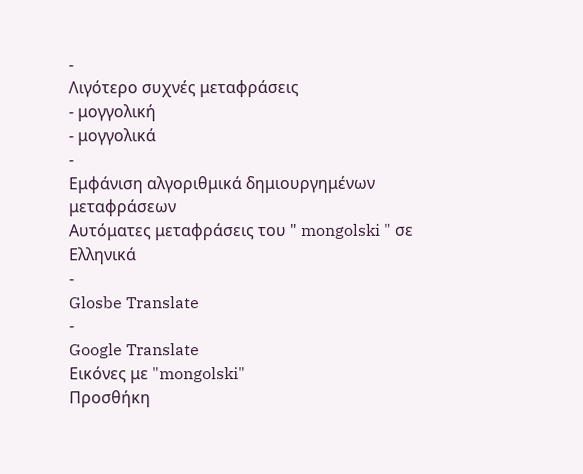-
Λιγότερο συχνές μεταφράσεις
- μογγολική
- μογγολικά
-
Εμφάνιση αλγοριθμικά δημιουργημένων μεταφράσεων
Αυτόματες μεταφράσεις του " mongolski " σε Ελληνικά
-
Glosbe Translate
-
Google Translate
Εικόνες με "mongolski"
Προσθήκη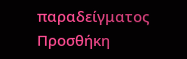παραδείγματος
Προσθήκη